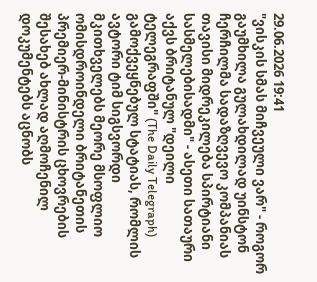29.06.2026 19:41
"ვისკის სმას მიჩვეული ვარ" - როგორ გაუმხილა გულახდილად უინსტონ ჩერჩილმა სადაზღვევო კომპანიას თავისი მიდრეკილება სპირტიანი სასმელებისადმი" - ასეთი სათაური აქვს ბრიტანულ "დეილი ტელეგრაფში" (The Daily Telegraph) გამოქვეყნებულ სტატიას, რომლის ავტორი ტიმ სიგსვორდი მკითხველებს მეორე მსოფლიო ომისდროინდელი ბრიტანეთის პრემიერ-მინისტრის ცხოვრების შესახებ ახლად აღმოჩენილ დოკუმენტებს აცნობს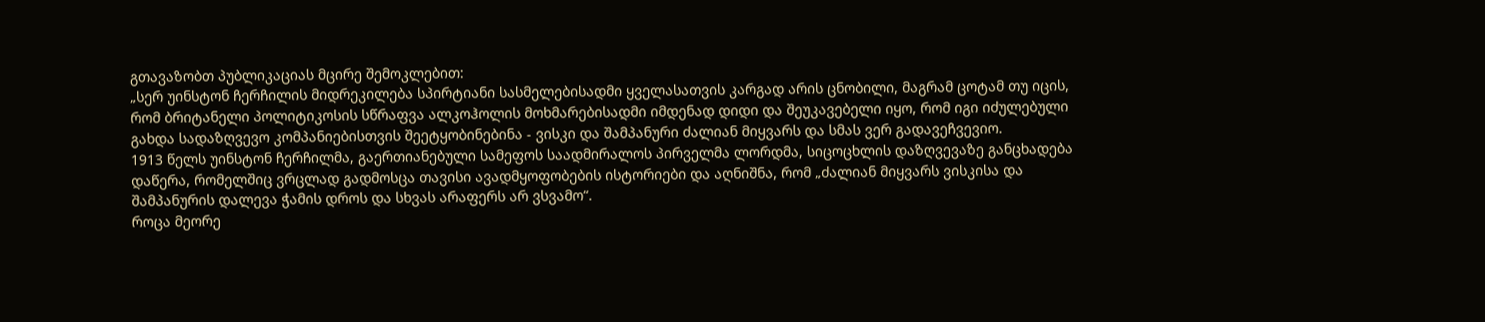გთავაზობთ პუბლიკაციას მცირე შემოკლებით:
„სერ უინსტონ ჩერჩილის მიდრეკილება სპირტიანი სასმელებისადმი ყველასათვის კარგად არის ცნობილი, მაგრამ ცოტამ თუ იცის, რომ ბრიტანელი პოლიტიკოსის სწრაფვა ალკოჰოლის მოხმარებისადმი იმდენად დიდი და შეუკავებელი იყო, რომ იგი იძულებული გახდა სადაზღვევო კომპანიებისთვის შეეტყობინებინა - ვისკი და შამპანური ძალიან მიყვარს და სმას ვერ გადავეჩვევიო.
1913 წელს უინსტონ ჩერჩილმა, გაერთიანებული სამეფოს საადმირალოს პირველმა ლორდმა, სიცოცხლის დაზღვევაზე განცხადება დაწერა, რომელშიც ვრცლად გადმოსცა თავისი ავადმყოფობების ისტორიები და აღნიშნა, რომ „ძალიან მიყვარს ვისკისა და შამპანურის დალევა ჭამის დროს და სხვას არაფერს არ ვსვამო“.
როცა მეორე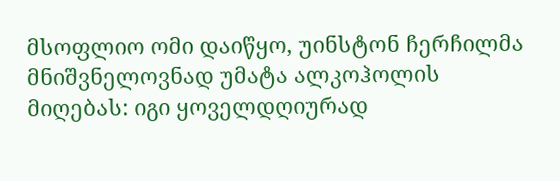მსოფლიო ომი დაიწყო, უინსტონ ჩერჩილმა მნიშვნელოვნად უმატა ალკოჰოლის მიღებას: იგი ყოველდღიურად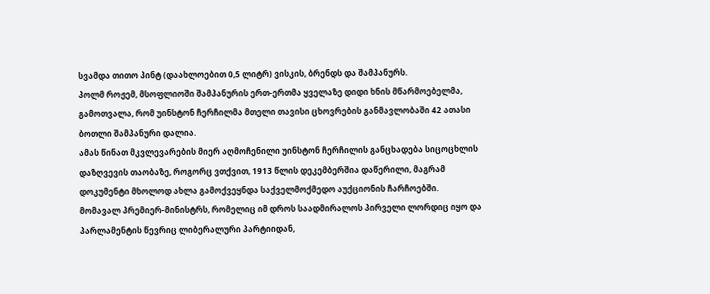სვამდა თითო პინტ (დაახლოებით 0,5 ლიტრ) ვისკის, ბრენდს და შამპანურს.
პოლმ როჟემ, მსოფლიოში შამპანურის ერთ-ერთმა ყველაზე დიდი ხნის მწარმოებელმა, გამოთვალა, რომ უინსტონ ჩერჩილმა მთელი თავისი ცხოვრების განმავლობაში 42 ათასი ბოთლი შამპანური დალია.
ამას წინათ მკვლევარების მიერ აღმოჩენილი უინსტონ ჩერჩილის განცხადება სიცოცხლის დაზღვევის თაობაზე, როგორც ვთქვით, 1913 წლის დეკემბერშია დაწერილი, მაგრამ დოკუმენტი მხოლოდ ახლა გამოქვეყნდა საქველმოქმედო აუქციონის ჩარჩოებში.
მომავალ პრემიერ-მინისტრს, რომელიც იმ დროს საადმირალოს პირველი ლორდიც იყო და პარლამენტის წევრიც ლიბერალური პარტიიდან,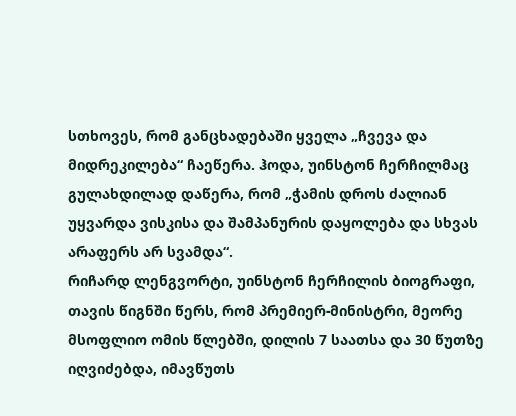სთხოვეს, რომ განცხადებაში ყველა „ჩვევა და მიდრეკილება“ ჩაეწერა. ჰოდა, უინსტონ ჩერჩილმაც გულახდილად დაწერა, რომ „ჭამის დროს ძალიან უყვარდა ვისკისა და შამპანურის დაყოლება და სხვას არაფერს არ სვამდა“.
რიჩარდ ლენგვორტი, უინსტონ ჩერჩილის ბიოგრაფი, თავის წიგნში წერს, რომ პრემიერ-მინისტრი, მეორე მსოფლიო ომის წლებში, დილის 7 საათსა და 30 წუთზე იღვიძებდა, იმავწუთს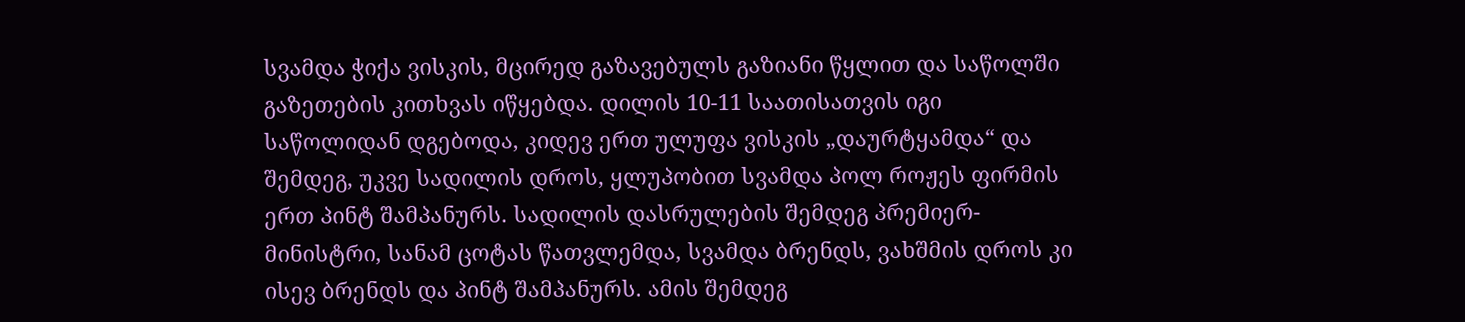სვამდა ჭიქა ვისკის, მცირედ გაზავებულს გაზიანი წყლით და საწოლში გაზეთების კითხვას იწყებდა. დილის 10-11 საათისათვის იგი საწოლიდან დგებოდა, კიდევ ერთ ულუფა ვისკის „დაურტყამდა“ და შემდეგ, უკვე სადილის დროს, ყლუპობით სვამდა პოლ როჟეს ფირმის ერთ პინტ შამპანურს. სადილის დასრულების შემდეგ პრემიერ-მინისტრი, სანამ ცოტას წათვლემდა, სვამდა ბრენდს, ვახშმის დროს კი ისევ ბრენდს და პინტ შამპანურს. ამის შემდეგ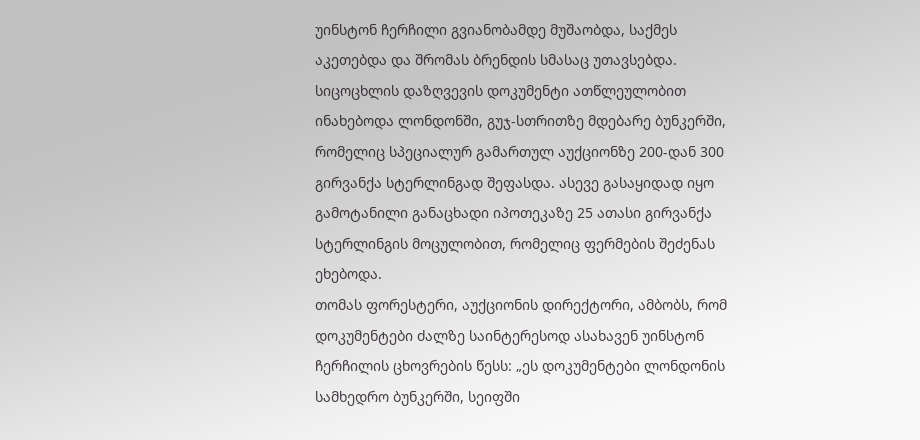უინსტონ ჩერჩილი გვიანობამდე მუშაობდა, საქმეს აკეთებდა და შრომას ბრენდის სმასაც უთავსებდა.
სიცოცხლის დაზღვევის დოკუმენტი ათწლეულობით ინახებოდა ლონდონში, გუჯ-სთრითზე მდებარე ბუნკერში, რომელიც სპეციალურ გამართულ აუქციონზე 200-დან 300 გირვანქა სტერლინგად შეფასდა. ასევე გასაყიდად იყო გამოტანილი განაცხადი იპოთეკაზე 25 ათასი გირვანქა სტერლინგის მოცულობით, რომელიც ფერმების შეძენას ეხებოდა.
თომას ფორესტერი, აუქციონის დირექტორი, ამბობს, რომ დოკუმენტები ძალზე საინტერესოდ ასახავენ უინსტონ ჩერჩილის ცხოვრების წესს: „ეს დოკუმენტები ლონდონის სამხედრო ბუნკერში, სეიფში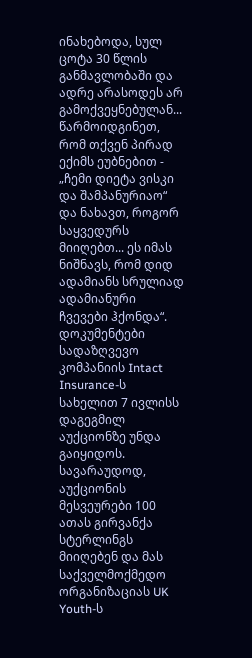ინახებოდა, სულ ცოტა 30 წლის განმავლობაში და ადრე არასოდეს არ გამოქვეყნებულან... წარმოიდგინეთ, რომ თქვენ პირად ექიმს ეუბნებით - „ჩემი დიეტა ვისკი და შამპანურიაო“ და ნახავთ, როგორ საყვედურს მიიღებთ... ეს იმას ნიშნავს, რომ დიდ ადამიანს სრულიად ადამიანური ჩვევები ჰქონდა“.
დოკუმენტები სადაზღვევო კომპანიის Intact Insurance-ს სახელით 7 ივლისს დაგეგმილ აუქციონზე უნდა გაიყიდოს. სავარაუდოდ, აუქციონის მესვეურები 100 ათას გირვანქა სტერლინგს მიიღებენ და მას საქველმოქმედო ორგანიზაციას UK Youth-ს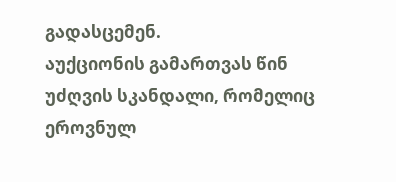გადასცემენ.
აუქციონის გამართვას წინ უძღვის სკანდალი, რომელიც ეროვნულ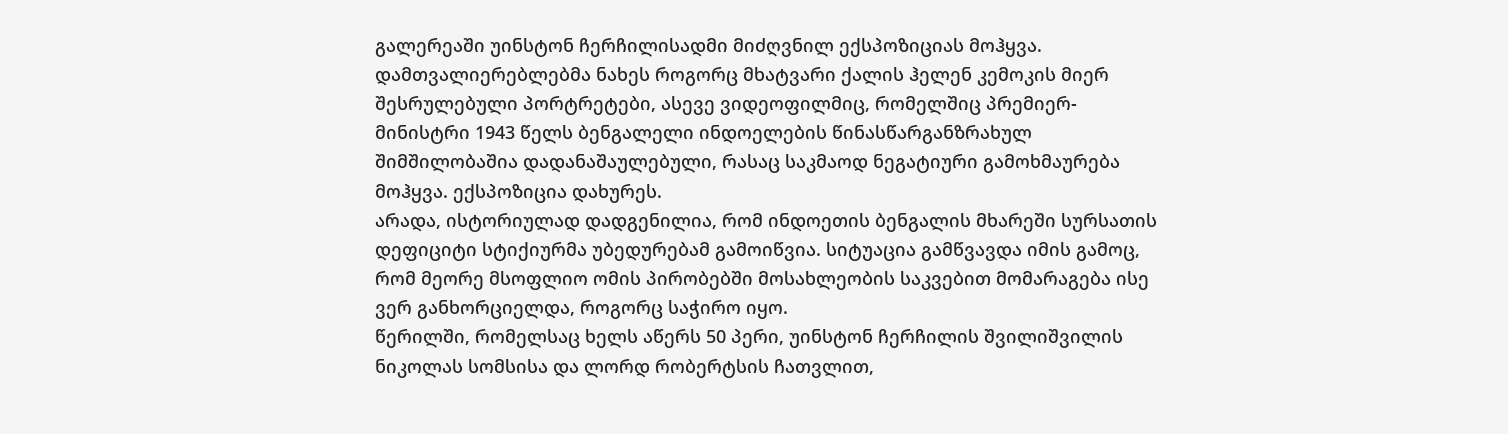გალერეაში უინსტონ ჩერჩილისადმი მიძღვნილ ექსპოზიციას მოჰყვა. დამთვალიერებლებმა ნახეს როგორც მხატვარი ქალის ჰელენ კემოკის მიერ შესრულებული პორტრეტები, ასევე ვიდეოფილმიც, რომელშიც პრემიერ-მინისტრი 1943 წელს ბენგალელი ინდოელების წინასწარგანზრახულ შიმშილობაშია დადანაშაულებული, რასაც საკმაოდ ნეგატიური გამოხმაურება მოჰყვა. ექსპოზიცია დახურეს.
არადა, ისტორიულად დადგენილია, რომ ინდოეთის ბენგალის მხარეში სურსათის დეფიციტი სტიქიურმა უბედურებამ გამოიწვია. სიტუაცია გამწვავდა იმის გამოც, რომ მეორე მსოფლიო ომის პირობებში მოსახლეობის საკვებით მომარაგება ისე ვერ განხორციელდა, როგორც საჭირო იყო.
წერილში, რომელსაც ხელს აწერს 50 პერი, უინსტონ ჩერჩილის შვილიშვილის ნიკოლას სომსისა და ლორდ რობერტსის ჩათვლით,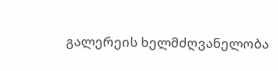გალერეის ხელმძღვანელობა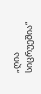„ღია სიცრუეშია“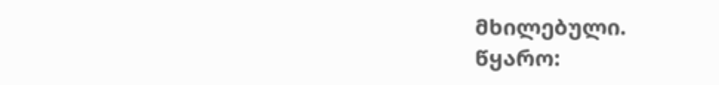მხილებული.
წყარო: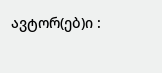ავტორ(ებ)ი :